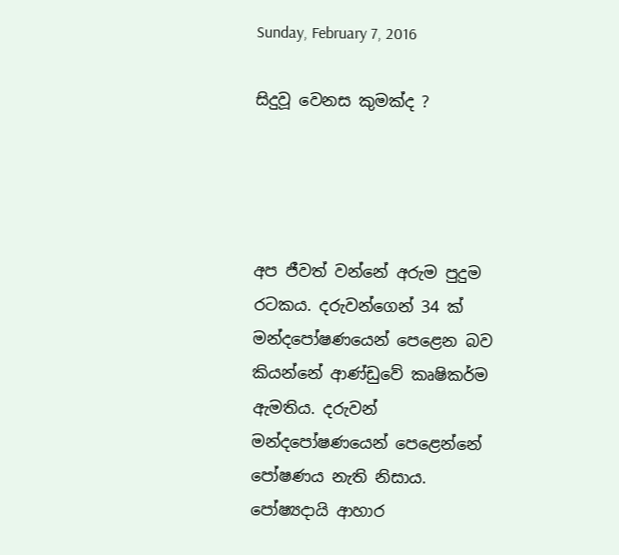Sunday, February 7, 2016

සිදුවූ වෙනස කුමක්ද ?




අප ජීවත් වන්නේ අරුම පුදුම රටකය. දරුවන්ගෙන් 34 ක් මන්දපෝෂණයෙන් පෙළෙන බව කියන්නේ ආණ්ඩුවේ කෘෂිකර්ම ඇමතිය. දරුවන් මන්දපෝෂණයෙන් පෙළෙන්නේ පෝෂණය නැති නිසාය. පෝෂ්‍යදායි ආහාර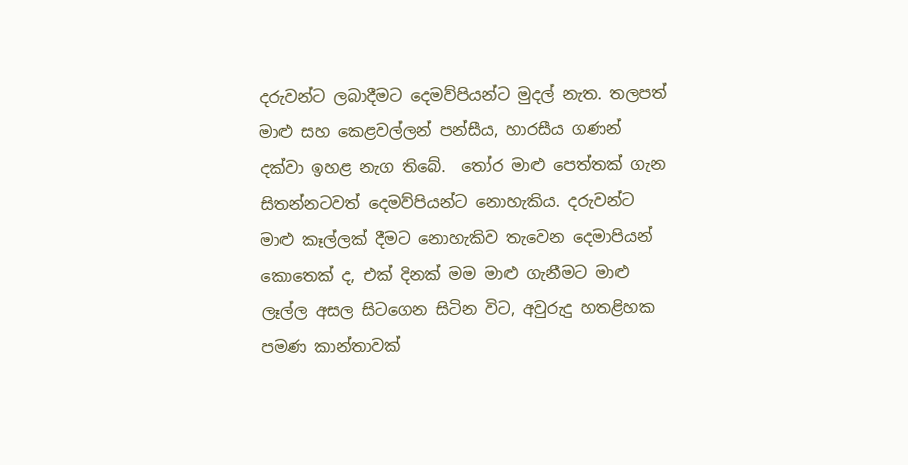දරුවන්ට ලබාදීමට දෙමව්පියන්ට මුදල් නැත. තලපත් මාළු සහ කෙළවල්ලන් පන්සීය, හාරසීය ගණන් දක්වා ඉහළ නැග තිබේ.  තෝර මාළු පෙත්තක් ගැන සිතන්නටවත් දෙමව්පියන්ට නොහැකිය. දරුවන්ට මාළු කෑල්ලක් දීමට නොහැකිව තැවෙන දෙමාපියන් කොතෙක් ද, එක් දිනක් මම මාළු ගැනීමට මාළු ලෑල්ල අසල සිටගෙන සිටින විට, අවුරුදු හතළිහක පමණ කාන්තාවක්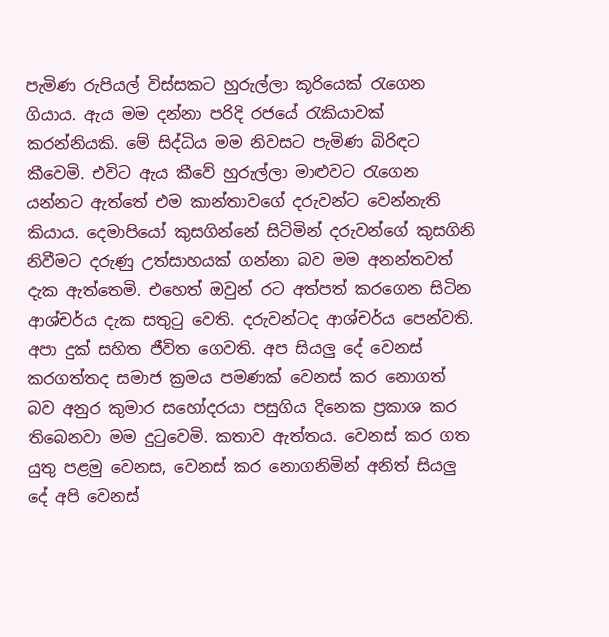පැමිණ රුපියල් විස්සකට හුරුල්ලා කූරියෙක් රැගෙන ගියාය. ඇය මම දන්නා පරිදි රජයේ රැකියාවක් කරන්නියකි. මේ සිද්ධිය මම නිවසට පැමිණ බිරිඳට කීවෙමි. එවිට ඇය කීවේ හුරුල්ලා මාළුවට රැගෙන යන්නට ඇත්තේ එම කාන්තාවගේ දරුවන්ට වෙන්නැති කියාය. දෙමාපියෝ කුසගින්නේ සිටිමින් දරුවන්ගේ කුසගිනි නිවීමට දරුණු උත්සාහයක් ගන්නා බව මම අනන්තවත් දැක ඇත්තෙමි. එහෙත් ඔවුන් රට අත්පත් කරගෙන සිටින ආශ්චර්ය දැක සතුටු වෙති. දරුවන්ටද ආශ්චර්ය පෙන්වති. අපා දුක් සහිත ජීවිත ගෙවති. අප සියලු දේ වෙනස් කරගත්තද සමාජ ක්‍රමය පමණක් වෙනස් කර නොගත් බව අනුර කුමාර සහෝදරයා පසුගිය දිනෙක ප්‍රකාශ කර තිබෙනවා මම දුටුවෙමි. කතාව ඇත්තය. වෙනස් කර ගත යුතු පළමු වෙනස, වෙනස් කර නොගනිමින් අනිත් සියලු දේ අපි වෙනස්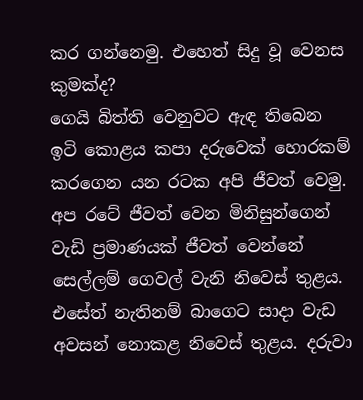කර ගන්නෙමු. එහෙත් සිදු වූ වෙනස කුමක්ද?
ගෙයි බිත්ති වෙනුවට ඇඳ තිබෙන ඉටි කොළය කපා දරුවෙක් හොරකම් කරගෙන යන රටක අපි ජීවත් වෙමු. අප රටේ ජීවත් වෙන මිනිසුන්ගෙන් වැඩි ප්‍රමාණයක් ජීවත් වෙන්නේ සෙල්ලම් ගෙවල් වැනි නිවෙස් තුළය. එසේත් නැතිනම් බාගෙට සාදා වැඩ අවසන් නොකළ නිවෙස් තුළය. දරුවා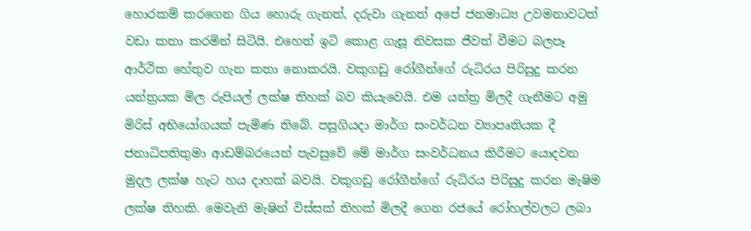හොරකම් කරගෙන ගිය හොරු ගැනත්, දරුවා ගැනත් අපේ ජනමාධ්‍ය උවමනාවටත් වඩා කතා කරමින් සිටියි. එහෙත් ඉටි කොළ ගැසූ නිවසක ජීවත් වීමට බලපෑ ආර්ථික හේතුව ගැන කතා නොකරයි. වකුගඩු රෝගීන්ගේ රුධිරය පිරිසුදු කරන යන්ත්‍රයක මිල රුපියල් ලක්ෂ තිහක් බව කියැවෙයි. එම යන්ත්‍ර මිලදී ගැනීමට අමු මිරිස් අභියෝගයක් පැමිණ තිබේ. පසුගියදා මාර්ග සංවර්ධන ව්‍යාපෘතියක දී ජනාධිපතිතුමා ආඩම්බරයෙන් පැවසුවේ මේ මාර්ග සංවර්ධනය කිරීමට යොදවන මුදල ලක්ෂ හැට හය දාහක් බවයි. වකුගඩු රෝගීන්ගේ රුධිරය පිරිසුදු කරන මැෂිම ලක්ෂ තිහකි. මෙවැනි මැෂින් විස්සක් තිහක් මිලදී ගෙන රජයේ රෝහල්වලට ලබා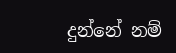දුන්නේ නම්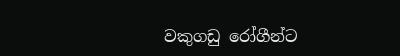වකුගඩු රෝගීන්ට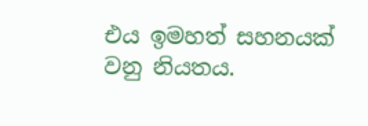එය ඉමහත් සහනයක් වනු නියතය.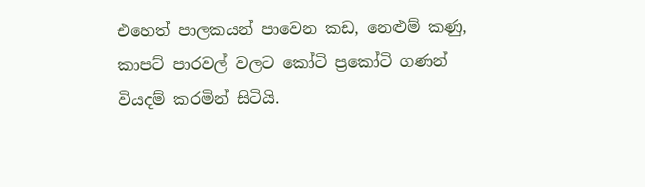එහෙත් පාලකයන් පාවෙන කඩ, නෙළුම් කණු, කාපට් පාරවල් වලට කෝටි ප්‍රකෝටි ගණන් වියදම් කරමින් සිටියි.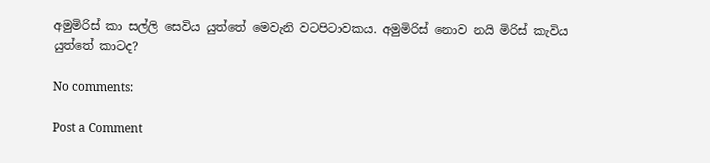අමුමිරිස් කා සල්ලි සෙවිය යුත්තේ මෙවැනි වටපිටාවකය. අමුමිරිස් නොව නයි මිරිස් කැවිය යුත්තේ කාටද?

No comments:

Post a Comment